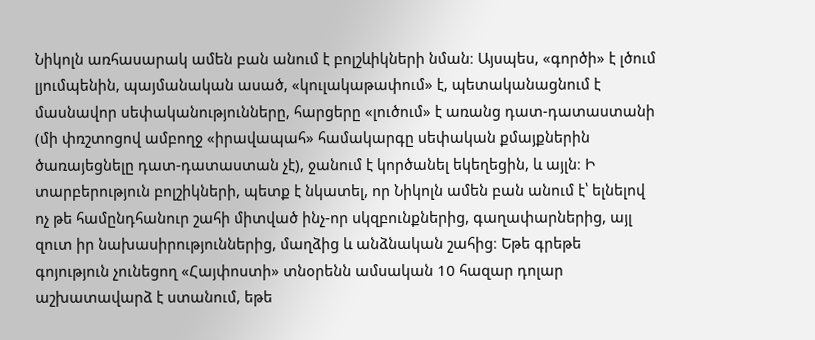Նիկոլն առհասարակ ամեն բան անում է բոլշևիկների նման։ Այսպես, «գործի» է լծում լյումպենին, պայմանական ասած, «կուլակաթափում» է, պետականացնում է մասնավոր սեփականությունները, հարցերը «լուծում» է առանց դատ-դատաստանի (մի փռշտոցով ամբողջ «իրավապահ» համակարգը սեփական քմայքներին ծառայեցնելը դատ-դատաստան չէ), ջանում է կործանել եկեղեցին, և այլն։ Ի տարբերություն բոլշիկների, պետք է նկատել, որ Նիկոլն ամեն բան անում է՝ ելնելով ոչ թե համընդհանուր շահի միտված ինչ-որ սկզբունքներից, գաղափարներից, այլ զուտ իր նախասիրություններից, մաղձից և անձնական շահից։ Եթե գրեթե գոյություն չունեցող «Հայփոստի» տնօրենն ամսական 10 հազար դոլար աշխատավարձ է ստանում, եթե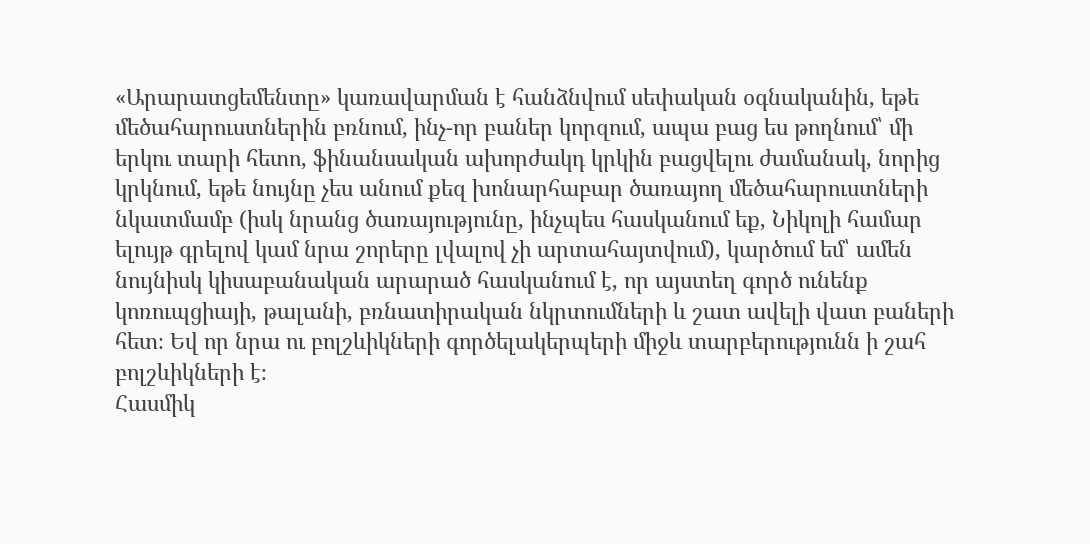«Արարատցեմենտը» կառավարման է հանձնվում սեփական օգնականին, եթե մեծահարուստներին բռնում, ինչ-որ բաներ կորզում, ապա բաց ես թողնում՝ մի երկու տարի հետո, ֆինանսական ախորժակդ կրկին բացվելու ժամանակ, նորից կրկնում, եթե նույնը չես անում քեզ խոնարհաբար ծառայող մեծահարուստների նկատմամբ (իսկ նրանց ծառայությունը, ինչպես հասկանում եք, Նիկոլի համար ելույթ գրելով կամ նրա շորերը լվալով չի արտահայտվում), կարծում եմ՝ ամեն նույնիսկ կիսաբանական արարած հասկանում է, որ այստեղ գործ ունենք կոռուպցիայի, թալանի, բռնատիրական նկրտումների և շատ ավելի վատ բաների հետ։ Եվ որ նրա ու բոլշևիկների գործելակերպերի միջև տարբերությունն ի շահ բոլշևիկների է։
Հասմիկ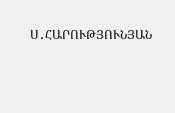Ս․ՀԱՐՈՒԹՅՈՒՆՅԱՆ